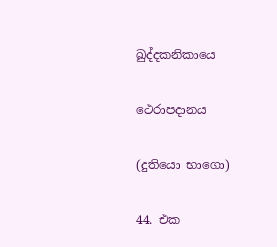ඛුද්දකනිකායෙ

ථෙරාපදානය

(දුතියො භාගො)

44. එක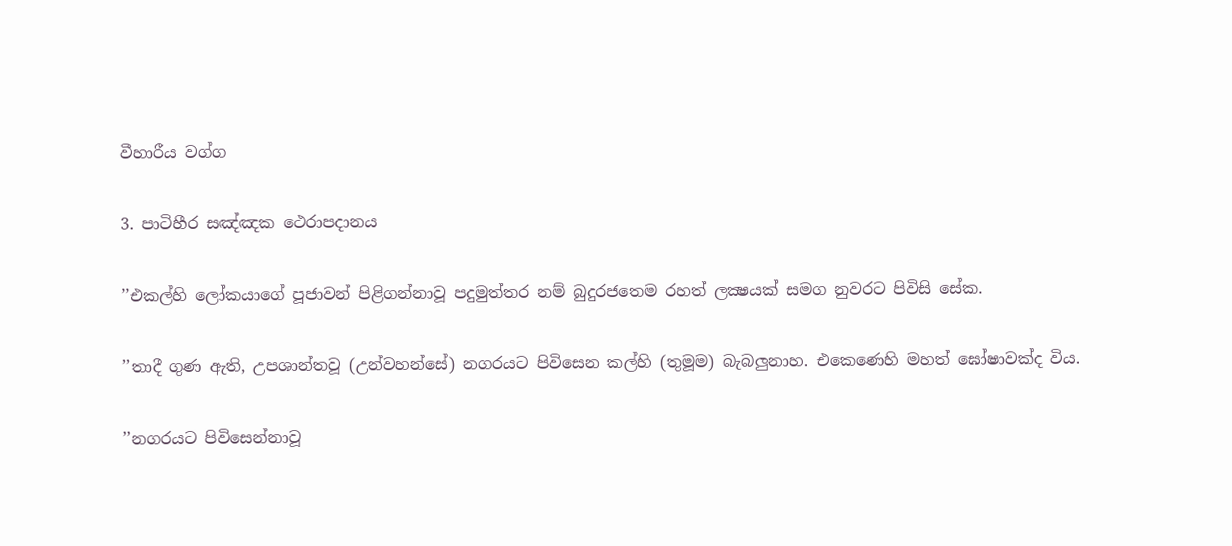වීහාරීය වග්ග

3. පාටිහීර සඤ්ඤක ථෙරාපදානය

’’එකල්හි ලෝකයාගේ පූජාවන් පිළිගන්නාවූ පදුමුත්තර නම් බුදුරජතෙම රහත් ලක්‍ෂයක් සමග නුවරට පිවිසි සේක.

’’තාදී ගුණ ඇති, උපශාන්තවූ (උන්වහන්සේ) නගරයට පිවිසෙන කල්හි (තුමූම) බැබලුනාහ. එකෙණෙහි මහත් ඝෝෂාවක්ද විය.

’’නගරයට පිවිසෙන්නාවූ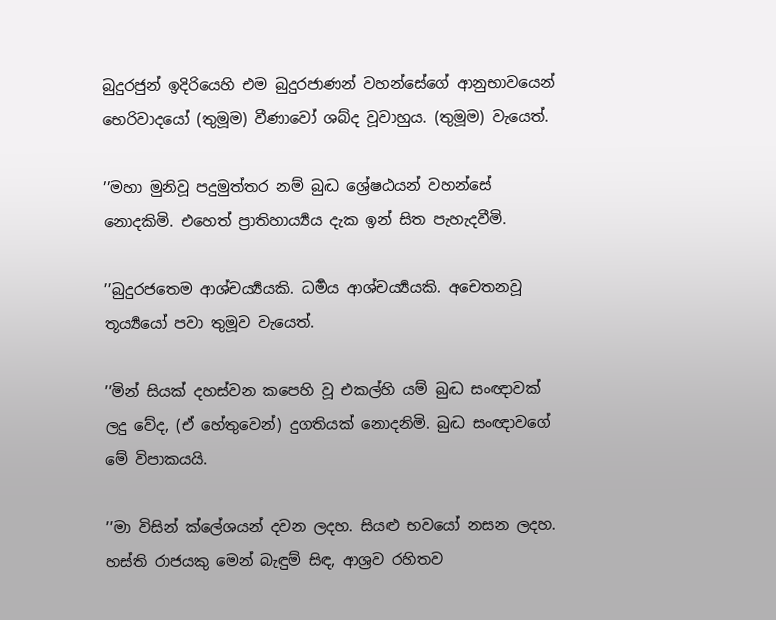බුදුරජුන් ඉදිරියෙහි එම බුදුරජාණන් වහන්සේගේ ආනුභාවයෙන් භෙරිවාදයෝ (තුමූම) වීණාවෝ ශබ්ද වූවාහුය. (තුමූම) වැයෙත්.

’’මහා මුනිවූ පදුමුත්තර නම් බුද්‍ධ ශ්‍රේෂඨයන් වහන්සේ නොදකිමි. එහෙත් ප්‍රාතිහාර්‍ය්‍යය දැක ඉන් සිත පැහැදවීමි.

’’බුදුරජතෙම ආශ්චර්‍ය්‍යයකි. ධර්‍මය ආශ්චර්‍ය්‍යයකි. අචෙතනවූ තූර්‍ය්‍යයෝ පවා තුමූව වැයෙත්.

’’මින් සියක් දහස්වන කපෙහි වූ එකල්හි යම් බුද්‍ධ සංඥාවක් ලදු වේද, (ඒ හේතුවෙන්) දුගතියක් නොදනිමි. බුද්‍ධ සංඥාවගේ මේ විපාකයයි.

’’මා විසින් ක්ලේශයන් දවන ලදහ. සියළු භවයෝ නසන ලදහ. හස්ති රාජයකු මෙන් බැඳුම් සිඳ, ආශ්‍රව රහිතව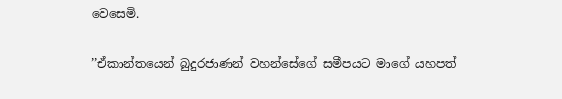වෙසෙමි.

’’ඒකාන්තයෙන් බුදුරජාණන් වහන්සේගේ සමීපයට මාගේ යහපත්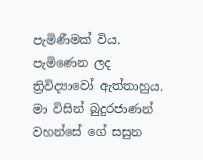පැමිණීමක් විය. පැමිණෙන ලද ත්‍රිවිද්‍යාවෝ ඇත්තාහුය. මා විසින් බුදුරජාණන් වහන්සේ ගේ සසුන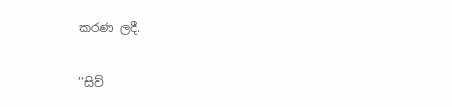කරණ ලදී.

’’සිව්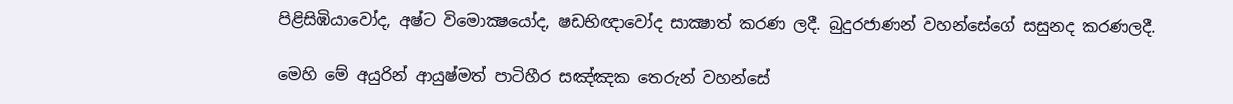පිළිසිඹියාවෝද, අෂ්ට විමොක්‍ෂයෝද, ෂඩභිඥාවෝද සාක්‍ෂාත් කරණ ලදී. බුදුරජාණන් වහන්සේගේ සසුනද කරණලදී.

මෙහි මේ අයුරින් ආයුෂ්මත් පාටිහීර සඤ්ඤක තෙරුන් වහන්සේ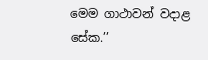මෙම ගාථාවන් වදාළ සේක.’’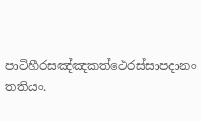පාටිහීරසඤ්ඤකත්ථෙරස්සාපදානං තතියං.